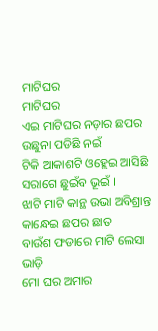ମାଟିଘର
ମାଟିଘର
ଏଇ ମାଟିଘର ନଡ଼ାର ଛପର
ଉଛୁନା ପଡିଛି ନଇଁ
ଟିକି ଆକାଶଟି ଓହ୍ଲେଇ ଆସିଛି
ସରାଗେ ଛୁଇଁବ ଭୂଇଁ ।
ଝାଟି ମାଟି କାନ୍ଥ ଉଭା ଅବିଶ୍ରାନ୍ତ
କାନ୍ଧେଇ ଛପର ଛାତ
ବାଉଁଶ ଫଡାରେ ମାଟି ଲେସା ଭାଡ଼ି
ମୋ ଘର ଅମାର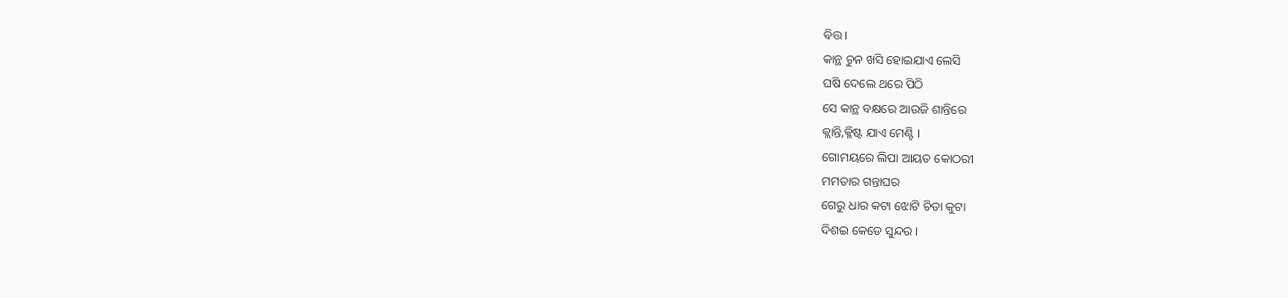ବିତ୍ତ ।
କାନ୍ଥ ଚୁନ ଖସି ହୋଇଯାଏ ଲେସି
ଘଷି ଦେଲେ ଥରେ ପିଠି
ସେ କାନ୍ଥ ବକ୍ଷରେ ଆଉଜି ଶାନ୍ତିରେ
କ୍ଲାନ୍ତି,କ୍ଳିଷ୍ଟ ଯାଏ ମେଣ୍ଟି ।
ଗୋମୟରେ ଲିପା ଆୟତ କୋଠରୀ
ମମତାର ଗନ୍ତାଘର
ଗେରୁ ଧାର କଟା ଝୋଟି ଚିତା କୁଟା
ଦିଶଇ କେଡେ ସୁନ୍ଦର ।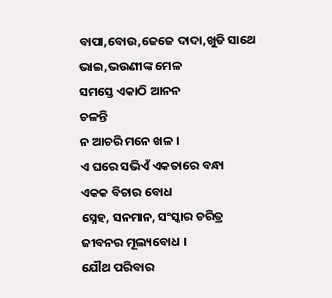ବାପା,ବୋଉ,ଜେଜେ ଦାଦା,ଖୁଡି ସାଥେ
ଭାଇ,ଭଉଣୀଙ୍କ ମେଳ
ସମସ୍ତେ ଏକାଠି ଆନନ
ଚଳନ୍ତି
ନ ଆଚରି ମନେ ଖଳ ।
ଏ ଘରେ ସଭିଏଁ ଏକତାରେ ବନ୍ଧା
ଏକକ ବିଚାର ବୋଧ
ସ୍ନେହ, ସନମାନ, ସଂସ୍କାର ଚରିତ୍ର
ଜୀବନର ମୂଲ୍ୟବୋଧ ।
ଯୌଥ ପରିବାର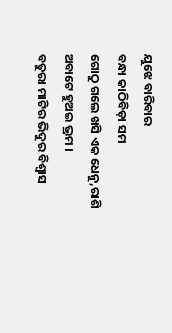ଯୁଝେ ବାରିବାର
ବନ୍ଧା କାଠିବିଡ଼ା ସମ
ଗୋଠୁ ଗଲେ ଖସି ଏକ ଧେନୁ,ରାଶି
ଅବାଟେ ହୁଅଇ ଭ୍ରମ ।
ବତୁରା ମାଟିର ଭିଦୁର ବିଶ୍ୱାସ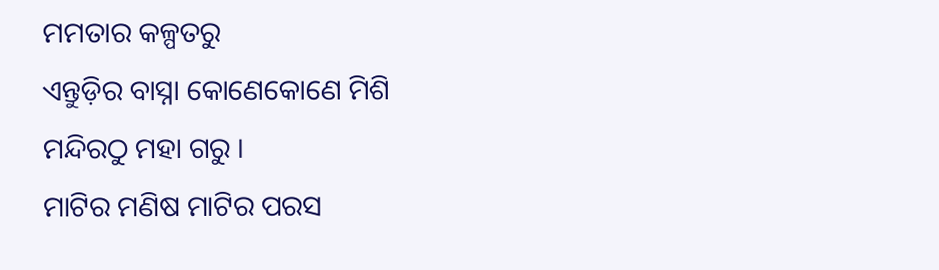ମମତାର କଳ୍ପତରୁ
ଏନ୍ତୁଡ଼ିର ବାସ୍ନା କୋଣେକୋଣେ ମିଶି
ମନ୍ଦିରଠୁ ମହା ଗରୁ ।
ମାଟିର ମଣିଷ ମାଟିର ପରସ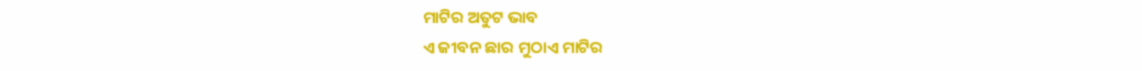ମାଟିର ଅତୁଟ ଭାବ
ଏ ଜୀବନ ଛାର ମୁଠାଏ ମାଟିର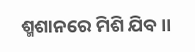ଶ୍ମଶାନରେ ମିଶି ଯିବ ।।